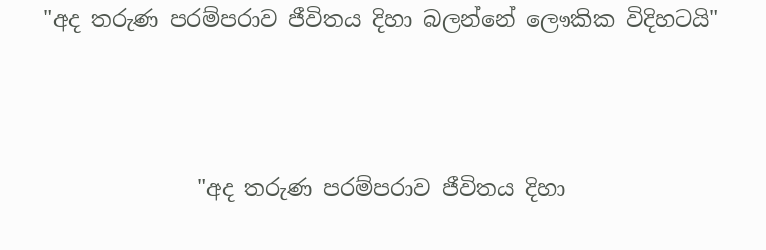"අද තරුණ පරම්පරාව ජීවිතය දිහා බලන්නේ ලෞකික විදිහටයි"



              "අද තරුණ පරම්පරාව ජීවිතය දිහා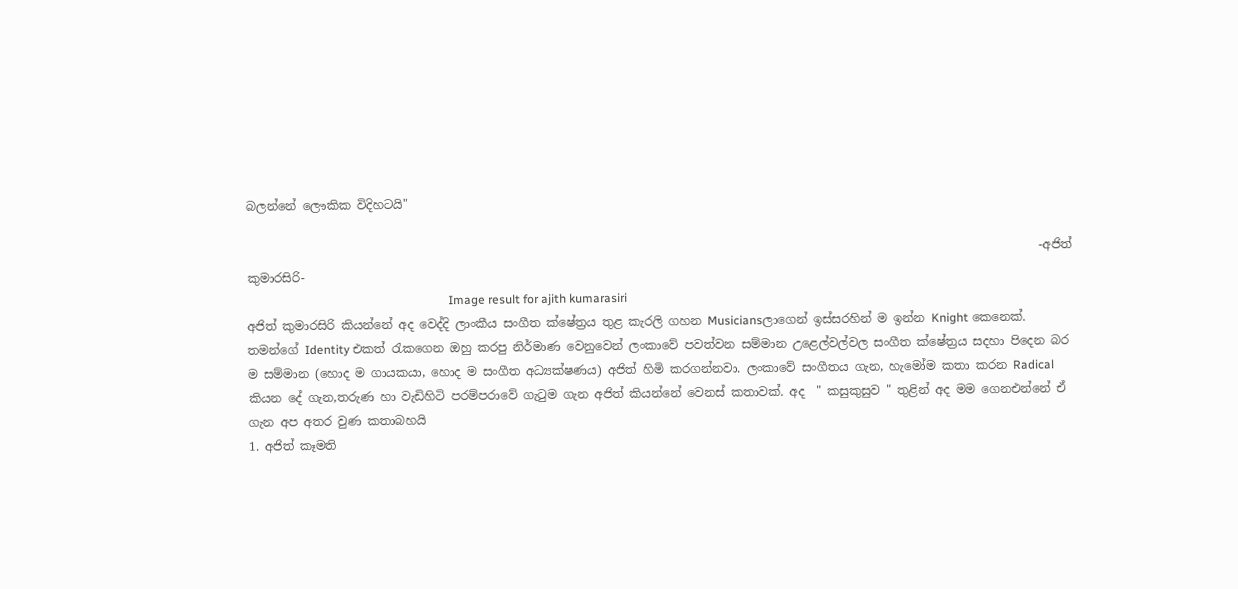බලන්නේ ලෞකික විදිහටයි"

                                                                                                                                    -අජිත් කුමාරසිරි-
                                                                   Image result for ajith kumarasiri
අජිත් කුමාරසිරි කියන්නේ අද වෙද්දි ලාංකීය සංගීත ක්ෂේත්‍රය තුළ කැරලි ගහන Musiciansලාගෙන් ඉස්සරහින් ම ඉන්න Knight කෙනෙක්. තමන්ගේ Identity එකත් රැකගෙන ඔහු කරපු නිර්මාණ වෙනුවෙන් ලංකාවේ පවත්වන සම්මාන උළෙල්වල්වල සංගීත ක්ෂේත්‍රය සදහා පිදෙන බර ම සම්මාන (හොද ම ගායකයා, හොද ම සංගීත අධ්‍යක්ෂණය) අජිත් හිමි කරගන්නවා. ලංකාවේ සංගීතය ගැන, හැමෝම කතා කරන Radical කියන දේ ගැන,තරුණ හා වැඩිහිටි පරම්පරාවේ ගැටුම ගැන අජිත් කියන්නේ වෙනස් කතාවක්. අද  " කසුකුසුව " තුළින් අද මම ගෙනඑන්නේ ඒ ගැන අප අතර වුණ කතාබහයි
1. අජිත් කෑමති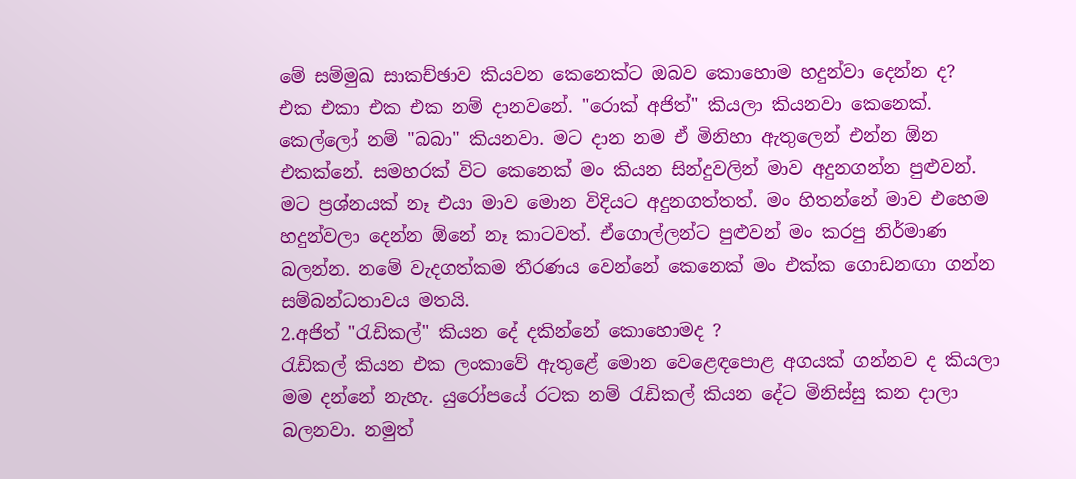මේ සම්මුඛ සාකච්ඡාව කියවන කෙනෙක්ට ඔබව කොහොම හදුන්වා දෙන්න ද?
එක එකා එක එක නම් දානවනේ. "රොක් අජිත්" කියලා කියනවා කෙනෙක්. කෙල්ලෝ නම් "බබා" කියනවා. මට දාන නම ඒ මිනිහා ඇතුලෙන් එන්න ඕන එකක්නේ. සමහරක් විට කෙනෙක් මං කියන සින්දුවලින් මාව අදුනගන්න පුළුවන්. මට ප්‍රශ්නයක් නෑ එයා මාව මොන විදියට අදුනගත්තත්. මං හිතන්නේ මාව එහෙම හදුන්වලා දෙන්න ඕනේ නෑ කාටවත්. ඒගොල්ලන්ට පුළුවන් මං කරපු නිර්මාණ බලන්න. නමේ වැදගත්කම තීරණය වෙන්නේ කෙනෙක් මං එක්ක ගොඩනඟා ගන්න සම්බන්ධතාවය මතයි.
2.අජිත් "රැඩිකල්" කියන දේ දකින්නේ කොහොමද ?
රැඩිකල් කියන එක ලංකාවේ ඇතුළේ මොන වෙළෙඳපොළ අගයක් ගන්නව ද කියලා මම දන්නේ නැහැ. යුරෝපයේ රටක නම් රැඩිකල් කියන දේට මිනිස්සු කන දාලා බලනවා. නමුත්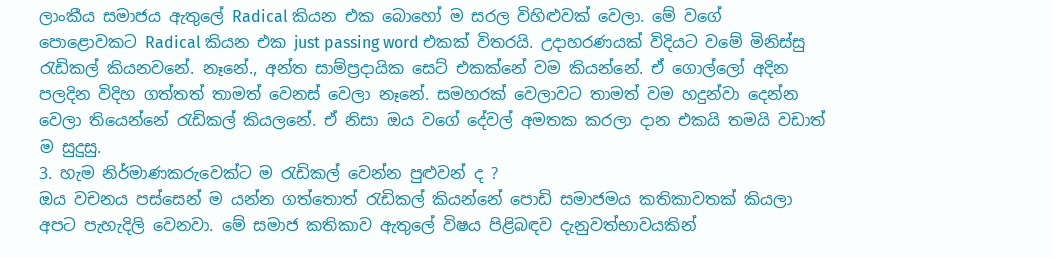ලාංකීය සමාජය ඇතුලේ Radical කියන එක බොහෝ ම සරල විහිළුවක් වෙලා. මේ වගේ පොළොවකට Radical කියන එක just passing word එකක් විතරයි. උදාහරණයක් විදියට වමේ මිනිස්සු රැඩිකල් කියනවනේ. නෑනේ., අන්ත සාම්ප්‍රදායික සෙට් එකක්නේ වම කියන්නේ. ඒ ගොල්ලෝ අදින පලදින විදිහ ගත්තත් තාමත් වෙනස් වෙලා නෑනේ. සමහරක් වෙලාවට තාමත් වම හදුන්වා දෙන්න වෙලා තියෙන්නේ රැඩිකල් කියලනේ. ඒ නිසා ඔය වගේ දේවල් අමතක කරලා දාන එකයි තමයි වඩාත් ම සුදුසු.
3. හැම නිර්මාණකරුවෙක්ට ම රැඩිකල් වෙන්න පුළුවන් ද ?
ඔය වචනය පස්සෙන් ම යන්න ගත්තොත් රැඩිකල් කියන්නේ පොඩි සමාජමය කතිකාවතක් කියලා අපට පැහැදිලි වෙනවා. මේ සමාජ කතිකාව ඇතුලේ විෂය පිළිබඳව දැනුවත්භාවයකින්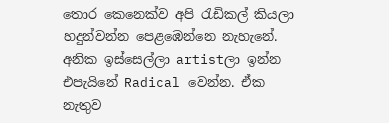තොර කෙනෙක්ව අපි රැඩිකල් කියලා හදුන්වන්න පෙළඹෙන්නෙ නැහැනේ. අනික ඉස්සෙල්ලා artistලා ඉන්න එපැයිනේ Radical වෙන්න. ඒක නැතුව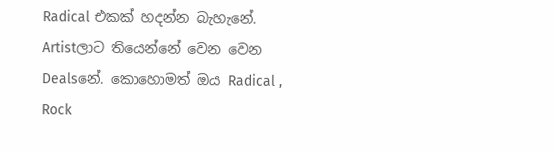Radical එකක් හදන්න බැහැනේ. Artistලාට තියෙන්නේ වෙන වෙන Dealsනේ. කොහොමත් ඔය Radical , Rock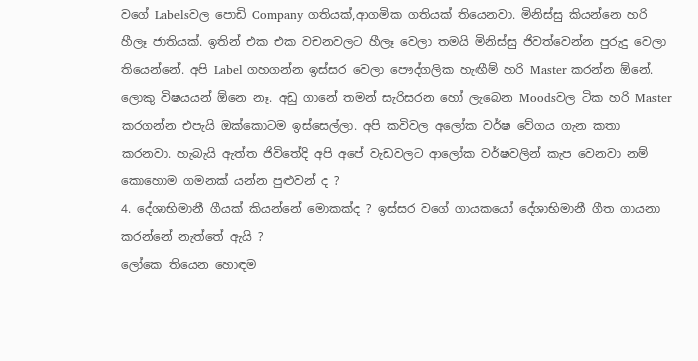වගේ Labelsවල පොඩි Company ගතියක්,ආගමික ගතියක් තියෙනවා. මිනිස්සු කියන්නෙ හරි හීලෑ ජාතියක්. ඉතින් එක එක වචනවලට හීලෑ වෙලා තමයි මිනිස්සු ජිවත්වෙන්න පුරුදු වෙලා තියෙන්නේ. අපි Label ගහගන්න ඉස්සර වෙලා පෞද්ගලික හැඟීම් හරි Master කරන්න ඕනේ. ලොකු විෂයයන් ඕනෙ නෑ. අඩු ගානේ තමන් සැරිසරන හෝ ලැබෙන Moodsවල ටික හරි Master කරගන්න එපැයි ඔක්කොටම ඉස්සෙල්ලා. අපි කවිවල අලෝක වර්ෂ වේගය ගැන කතා කරනවා. හැබැයි ඇත්ත ජිවිතේදි අපි අපේ වැඩවලට ආලෝක වර්ෂවලින් කැප වෙනවා නම් කොහොම ගමනක් යන්න පුළුවන් ද ?
4. දේශාභිමානී ගීයක් කියන්නේ මොකක්ද ? ඉස්සර වගේ ගායකයෝ දේශාභිමානී ගීත ගායනා කරන්නේ නැත්තේ ඇයි ?
ලෝකෙ තියෙන හොඳම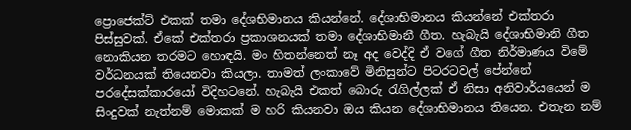ප්‍රොජෙක්ට් එකක් තමා දේශභිමානය කියන්නේ. දේශාභිමානය කියන්නේ එක්තරා පිස්සුවක්. ඒකේ එක්තරා ප්‍රකාශනයක් තමා දේශාභිමානී ගීත. හැබැයි දේශාභිමානි ගීත නොකියන තරමට හොඳයි. මං හිතන්නෙත් නෑ අද වෙද්දි ඒ වගේ ගීත නිර්මාණය විමේ වර්ධනයක් තියෙනවා කියලා. තාමත් ලංකාවේ මිනිසුන්ට පිටරටවල් පේන්නේ පරදේසක්කාරයෝ විදිහටනේ. හැබැයි එකත් බොරු රැගිල්ලක් ඒ නිසා අනිවාර්යයෙන් ම සිංදුවක් නැත්නම් මොකක් ම හරි කියනවා ඔය කියන දේශාභිමානය තියෙන. එතැන නම්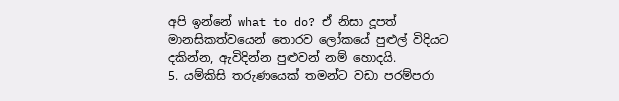අපි ඉන්නේ what to do? ඒ නිසා දූපත් මානසිකත්වයෙන් තොරව ලෝකයේ පුළුල් විදියට දකින්න, ඇවිදින්න පුළුවන් නම් හොදයි.
5. යම්කිසි තරුණයෙක් තමන්ට වඩා පරම්පරා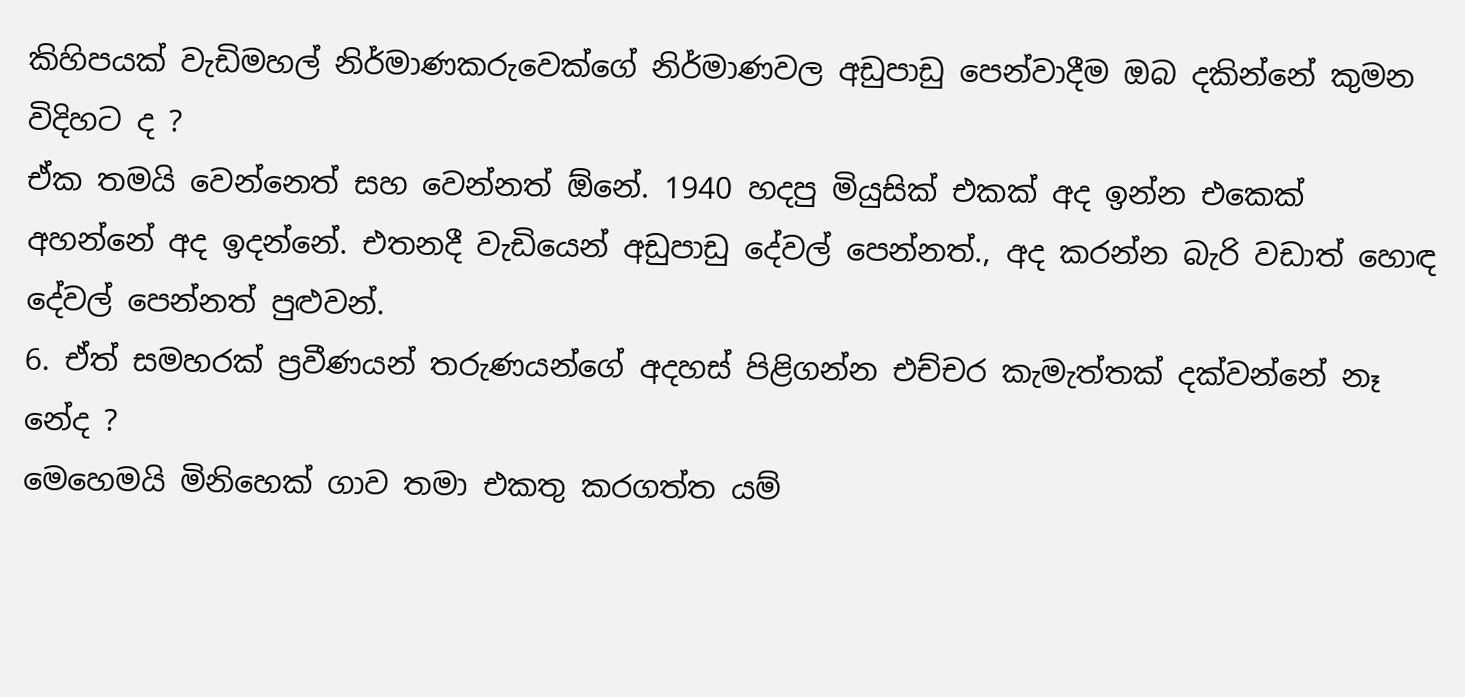කිහිපයක් වැඩිමහල් නිර්මාණකරුවෙක්ගේ නිර්මාණවල අඩුපාඩු පෙන්වාදීම ඔබ දකින්නේ කුමන විදිහට ද ?
ඒක තමයි වෙන්නෙත් සහ වෙන්නත් ඕනේ. 1940 හදපු මියුසික් එකක් අද ඉන්න එකෙක් අහන්නේ අද ඉදන්නේ. එතනදී වැඩියෙන් අඩුපාඩු දේවල් පෙන්නත්., අද කරන්න බැරි වඩාත් හොඳ දේවල් පෙන්නත් පුළුවන්.
6. ඒත් සමහරක් ප්‍රවීණයන් තරුණ‍යන්ගේ අදහස් පිළිගන්න එච්චර කැමැත්තක් දක්වන්නේ නෑ නේද ?
මෙහෙමයි මිනිහෙක් ගාව තමා එකතු කරගත්ත යම්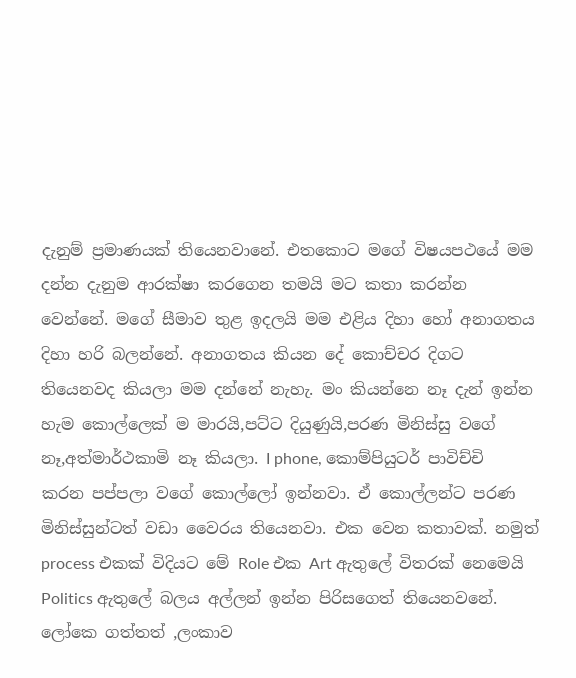දැනුම් ප්‍රමාණයක් තියෙනවානේ. එතකොට මගේ විෂයපථයේ මම දන්න දැනුම ආරක්ෂා කරගෙන තමයි මට කතා කරන්න වෙන්නේ. මගේ සීමාව තුළ ඉදලයි මම එළිය දිහා හෝ අනාගතය දිහා හරි බලන්නේ. අනාගතය කියන දේ කොච්චර දිගට තියෙනවද කියලා මම දන්නේ නැහැ. මං කියන්නෙ නෑ දැන් ඉන්න හැම කොල්ලෙක් ම මාරයි,පට්ට දියුණුයි,පරණ මිනිස්සු වගේ නෑ,අත්මාර්ථකාමි නෑ කියලා. I phone, කොම්පියුටර් පාවිච්චි කරන පප්පලා වගේ කොල්ලෝ ඉන්නවා. ඒ කොල්ලන්ට පරණ මිනිස්සුන්ටත් වඩා වෛරය තියෙනවා. එක වෙන කතාවක්. නමුත් process එකක් විදියට මේ Role එක Art ඇතුලේ විතරක් නෙමෙයි Politics ඇතුලේ බලය අල්ලන් ඉන්න පිරිසගෙත් තියෙනවනේ. ලෝකෙ ගත්තත් ,ලංකාව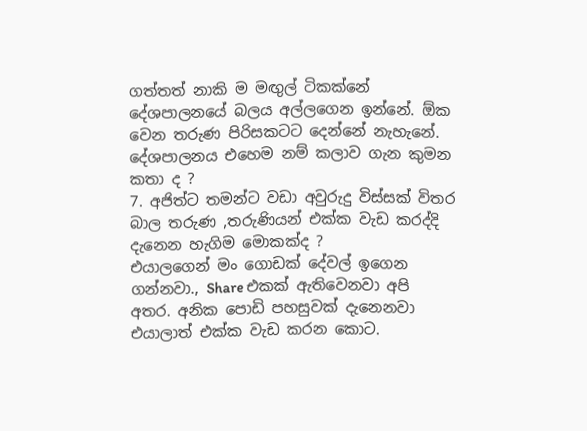ගත්තත් නාකි ම මඟුල් ටිකක්නේ දේශපාලනයේ බලය අල්ලගෙන ඉන්නේ. ඕක වෙන තරුණ පිරිසකටට දෙන්නේ නැහැනේ. දේශපාලනය එහෙම නම් කලාව ගැන කුමන කතා ද ?
7. අජිත්ට තමන්ට වඩා අවුරුදු විස්සක් විතර බාල තරුණ ,තරුණියන් එක්ක වැඩ කරද්දි දැනෙන හැගිම මොකක්ද ?
එයාලගෙන් මං ගොඩක් දේවල් ඉගෙන ගන්නවා., Share එකක් ඇතිවෙනවා අපි අතර. අනික පොඩි පහසුවක් දැනෙනවා එයාලාත් එක්ක වැඩ කරන කොට.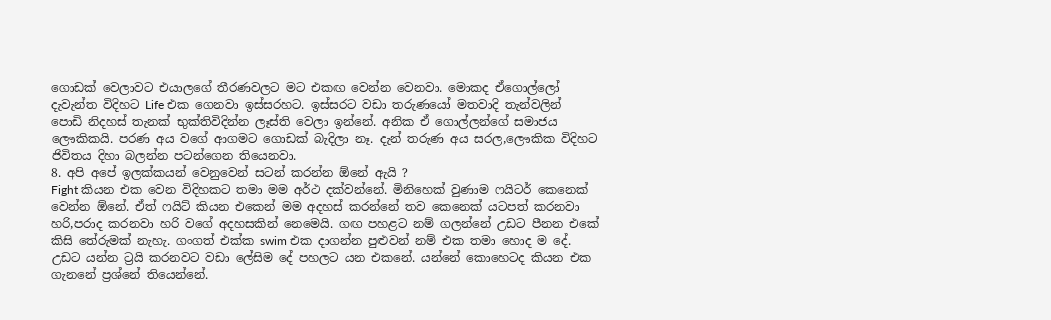ගොඩක් වෙලාවට එයාලගේ තීරණවලට මට එකඟ වෙන්න වෙනවා. මොකද ඒගොල්ලෝ දැවැන්ත විදිහට Life එක ගෙනවා ඉස්සරහට. ඉස්සරට වඩා තරුණයෝ මතවාදි තැන්වලින් පොඩි නිදහස් තැනක් භුක්තිවිදින්න ලෑස්ති වෙලා ඉන්නේ. අනික ඒ ගොල්ලන්ගේ සමාජය ලෞකිකයි. පරණ අය වගේ ආගමට ගොඩක් බැදිලා නෑ. දැන් තරුණ අය සරල,ලෞකික විදිහට ජිවිතය දිහා බලන්න පටන්ගෙන තියෙනවා.
8. අපි අපේ ඉලක්කයන් වෙනුවෙන් සටන් කරන්න ඕනේ ඇයි ?
Fight කියන එක වෙන විදිහකට තමා මම අර්ථ දක්වන්නේ. මිනිහෙක් වුණාම ෆයිටර් කෙනෙක් වෙන්න ඕනේ. ඒත් ෆයිට් කියන එකෙන් මම අදහස් කරන්නේ තව කෙනෙක් යටපත් කරනවා හරි,පරාද කරනවා හරි වගේ අදහසකින් නෙමෙයි. ගඟ පහළට නම් ගලන්නේ උඩට පීනන එකේ කිසි තේරුමක් නැහැ. ගංගත් එක්ක swim එක දාගන්න පුළුවන් නම් එක තමා හොද ම දේ. උඩට යන්න ට්‍රයි කරනවට වඩා ලේසිම දේ පහලට යන එකනේ. යන්නේ කොහෙටද කියන එක ගැනනේ ප්‍රශ්නේ තියෙන්නේ.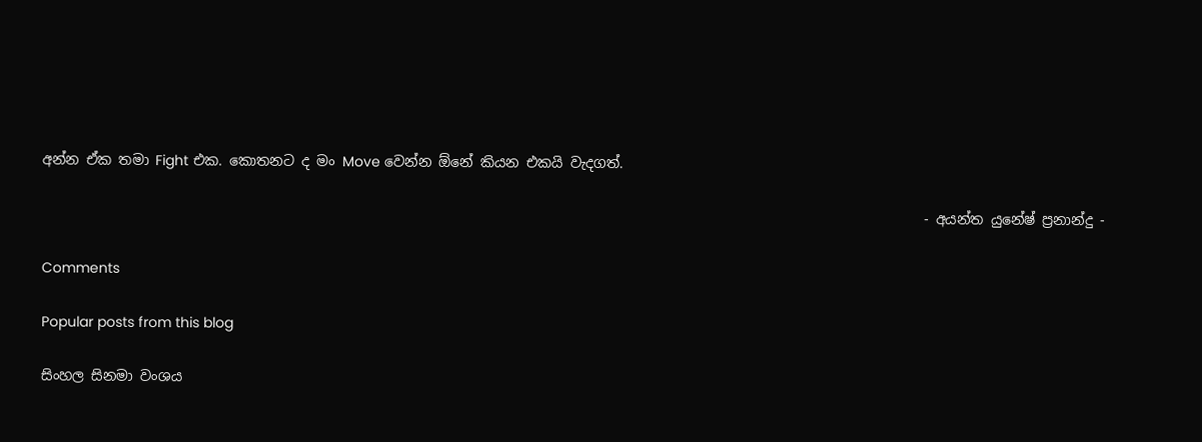අන්න ඒක තමා Fight එක. කොතනට ද මං Move වෙන්න ඕනේ කියන එකයි වැදගත්.

                                                                                                                              - අයන්ත යුනේෂ් ප්‍රනාන්දු -

Comments

Popular posts from this blog

සිංහල සිනමා වංශය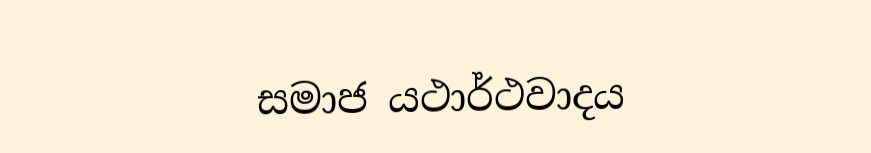සමාජ යථාර්ථවාදය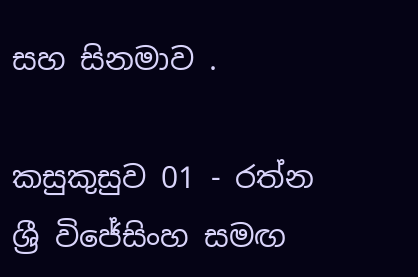සහ සිනමාව .

කසුකුසුව 01 - රත්න ශ්‍රී විජේසිංහ සමඟ